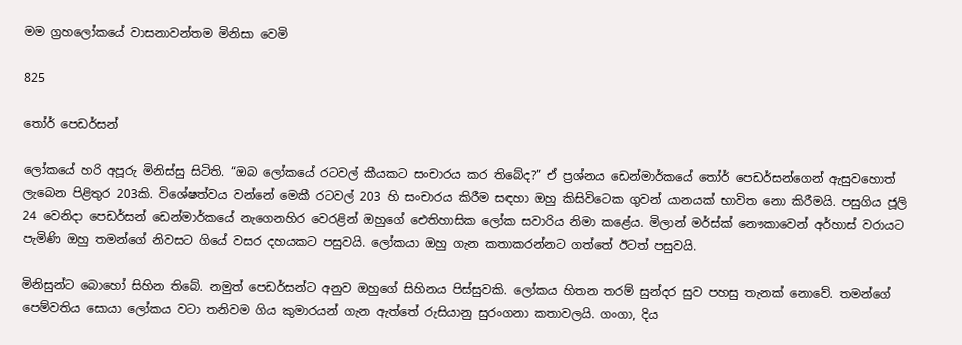මම ග්‍රහලෝකයේ වාසනාවන්තම මිනිසා වෙමි

825

තෝර් පෙඩර්සන්

ලෝකයේ හරි අපූරු මිනිස්සු සිටිති. “ඔබ ලෝකයේ රටවල් කීයකට සංචාරය කර තිබේද?” ඒ ප්‍රශ්නය ඩෙන්මාර්කයේ තෝර් පෙඩර්සන්ගෙන් ඇසුවහොත් ලැබෙන පිළිතුර 203කි. විශේෂත්වය වන්නේ මෙකී රටවල් 203 හි සංචාරය කිරීම සඳහා ඔහු කිසිවිටෙක ගුවන් යානයක් භාවිත නො කිරීමයි. පසුගිය ජූලි 24 වෙනිදා පෙඩර්සන් ඩෙන්මාර්කයේ නැගෙනහිර වෙරළින් ඔහුගේ ඓතිහාසික ලෝක සවාරිය නිමා කළේය. මිලාන් මර්ස්ක් නෞකාවෙන් අර්හාස් වරායට පැමිණි ඔහු තමන්ගේ නිවසට ගියේ වසර දහයකට පසුවයි. ලෝකයා ඔහු ගැන කතාකරන්නට ගත්තේ ඊටත් පසුවයි.

මිනිසුන්ට බොහෝ සිහින තිබේ. නමුත් පෙඩර්සන්ට අනුව ඔහුගේ සිහිනය පිස්සුවකි. ලෝකය හිතන තරම් සුන්දර සුව පහසු තැනක් නොවේ. තමන්ගේ පෙම්වතිය සොයා ලෝකය වටා තනිවම ගිය කුමාරයන් ගැන ඇත්තේ රුසියානු සුරංගනා කතාවලයි. ගංගා, දිය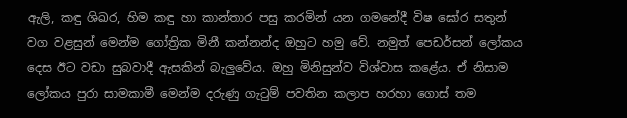ඇලි, කඳු ශිඛර, හිම කඳු හා කාන්තාර පසු කරමින් යන ගමනේදී විෂ ඝෝර සතුන් වග වළසුන් මෙන්ම ගෝත්‍රික මිනී කන්නන්ද ඔහුට හමු වේ. නමුත් පෙඩර්සන් ලෝකය දෙස ඊට වඩා සුබවාදී ඇසකින් බැලුවේය. ඔහු මිනිසුන්ව විශ්වාස කළේය. ඒ නිසාම ලෝකය පුරා සාමකාමී මෙන්ම දරුණු ගැටුම් පවතින කලාප හරහා ගොස් තම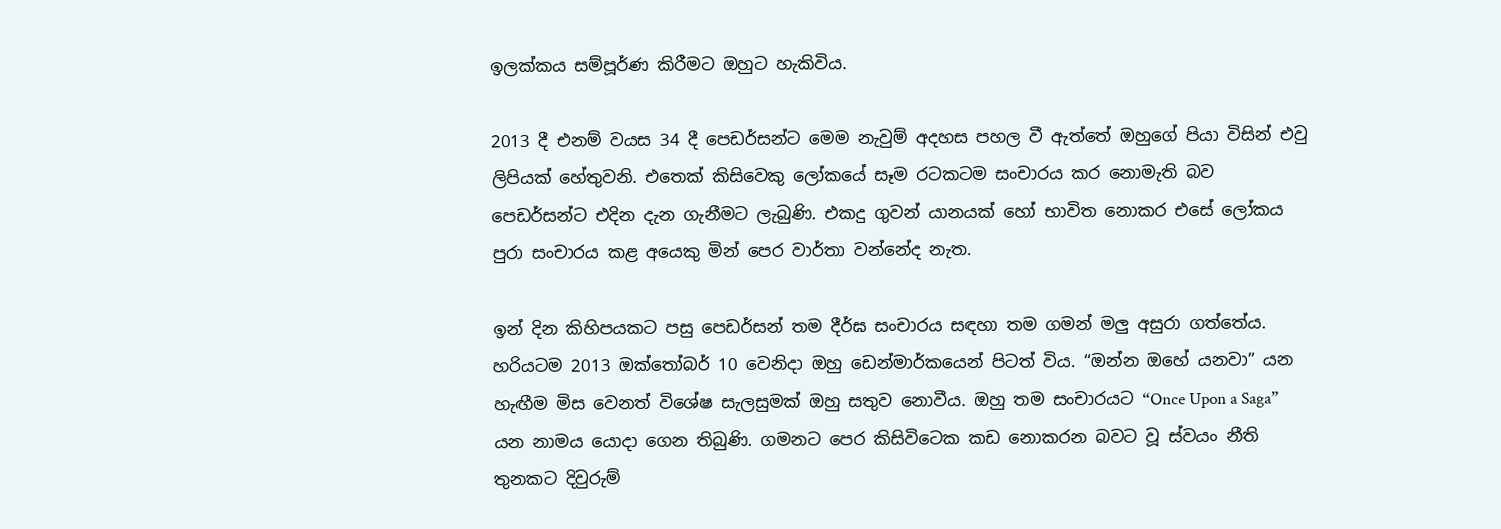ඉලක්කය සම්පූර්ණ කිරීමට ඔහුට හැකිවිය.

2013 දී එනම් වයස 34 දී පෙඩර්සන්ට මෙම නැවුම් අදහස පහල වී ඇත්තේ ඔහුගේ පියා විසින් එවු ලිපියක් හේතුවනි. එතෙක් කිසිවෙකු ලෝකයේ සෑම රටකටම සංචාරය කර නොමැති බව පෙඩර්සන්ට එදින දැන ගැනීමට ලැබුණි. එකදු ගුවන් යානයක් හෝ භාවිත නොකර එසේ ලෝකය පුරා සංචාරය කළ අයෙකු මින් පෙර වාර්තා වන්නේද නැත.

ඉන් දින කිහිපයකට පසු පෙඩර්සන් තම දීර්ඝ සංචාරය සඳහා තම ගමන් මලු අසුරා ගත්තේය. හරියටම 2013 ඔක්තෝබර් 10 වෙනිදා ඔහු ඩෙන්මාර්කයෙන් පිටත් විය. “ඔන්න ඔහේ යනවා” යන හැඟීම මිස වෙනත් විශේෂ සැලසුමක් ඔහු සතුව නොවීය. ඔහු තම සංචාරයට “Once Upon a Saga” යන නාමය යොදා ගෙන තිබුණි. ගමනට පෙර කිසිවිටෙක කඩ නොකරන බවට වූ ස්වයං නීති තුනකට දිවුරුම්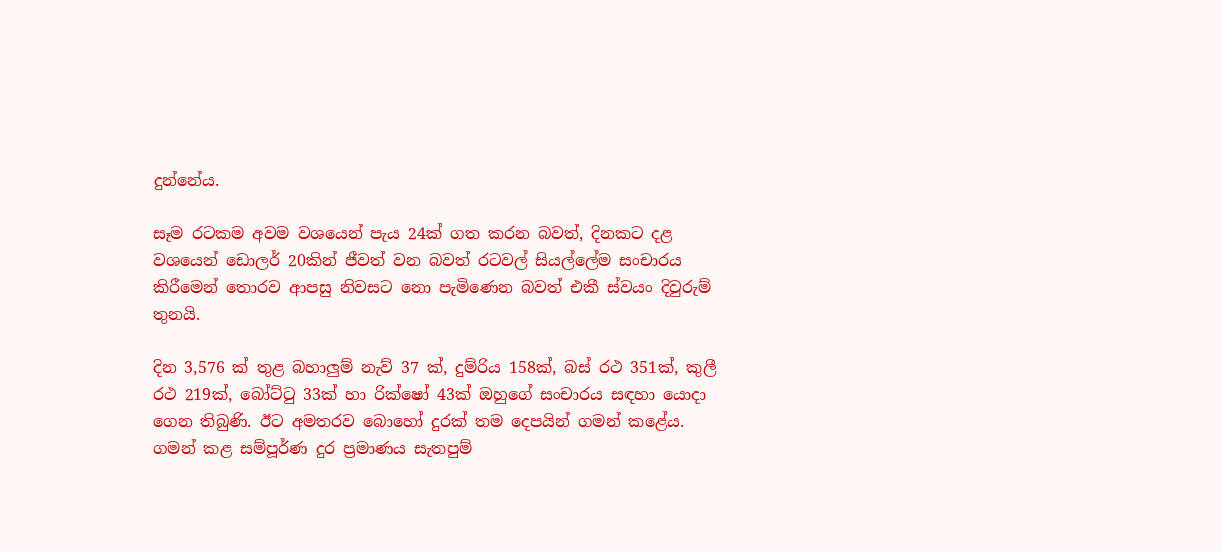දුන්නේය.

සෑම රටකම අවම වශයෙන් පැය 24ක් ගත කරන බවත්, දිනකට දළ වශයෙන් ඩොලර් 20කින් ජීවත් වන බවත් රටවල් සියල්ලේම සංචාරය කිරීමෙන් තොරව ආපසු නිවසට නො පැමිණෙන බවත් එකී ස්වයං දිවුරුම් තුනයි.

දින 3,576 ක් තුළ බහාලුම් නැව් 37 ක්, දුම්රිය 158ක්, බස් රථ 351ක්, කුලී රථ 219ක්, බෝට්ටු 33ක් හා රික්ෂෝ 43ක් ඔහුගේ සංචාරය සඳහා යොදා ගෙන තිබුණි. ඊට අමතරව බොහෝ දුරක් තම දෙපයින් ගමන් කළේය. ගමන් කළ සම්පූර්ණ දුර ප්‍රමාණය සැතපුම්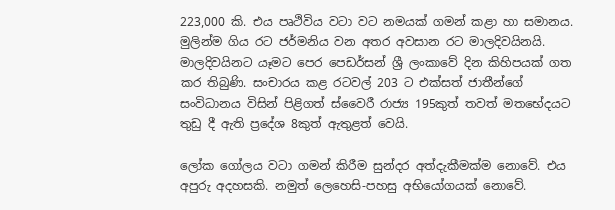223,000 කි. එය පෘථිවිය වටා වට නමයක් ගමන් කළා හා සමානය. මුලින්ම ගිය රට ජර්මනිය වන අතර අවසාන රට මාලදිවයිනයි. මාලදිවයිනට යෑමට පෙර පෙඩර්සන් ශ්‍රී ලංකාවේ දින කිහිපයක් ගත කර තිබුණි. සංචාරය කළ රටවල් 203 ට එක්සත් ජාතීන්ගේ සංවිධානය විසින් පිළිගත් ස්වෛරී රාජ්‍ය 195කුත් තවත් මතභේදයට තුඩු දී ඇති ප්‍රදේශ 8කුත් ඇතුළත් වෙයි.

ලෝක ගෝලය වටා ගමන් කිරීම සුන්දර අත්දැකීමක්ම නොවේ. එය අපුරු අදහසකි. නමුත් ලෙහෙසි-පහසු අභියෝගයක් නොවේ.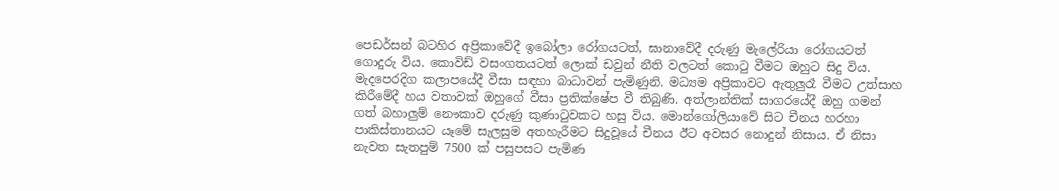පෙඩර්සන් බටහිර අප්‍රිකාවේදී ඉබෝලා රෝගයටත්, ඝානාවේදී දරුණු මැලේරියා රෝගයටත් ගොදුරු විය. කොවිඩ් වසංගතයටත් ලොක් ඩවුන් නීති වලටත් කොටු වීමට ඔහුට සිදු විය. මැදපෙරදිග කලාපයේදී වීසා සඳහා බාධාවන් පැමිණුනි. මධ්‍යම අප්‍රිකාවට ඇතුලුරෑ වීමට උත්සාහ කිරීමේදී හය වතාවක් ඔහුගේ වීසා ප්‍රතික්ෂේප වී තිබුණි. අත්ලාන්තික් සාගරයේදී ඔහු ගමන් ගත් බහාලුම් නෞකාව දරුණු කුණාටුවකට හසු විය. මොන්ගෝලියාවේ සිට චීනය හරහා පාකිස්තානයට යෑමේ සැලසුම අතහැරීමට සිදුවූයේ චීනය ඊට අවසර නොදුන් නිසාය. ඒ නිසා නැවත සැතපුම් 7500 ක් පසුපසට පැමිණ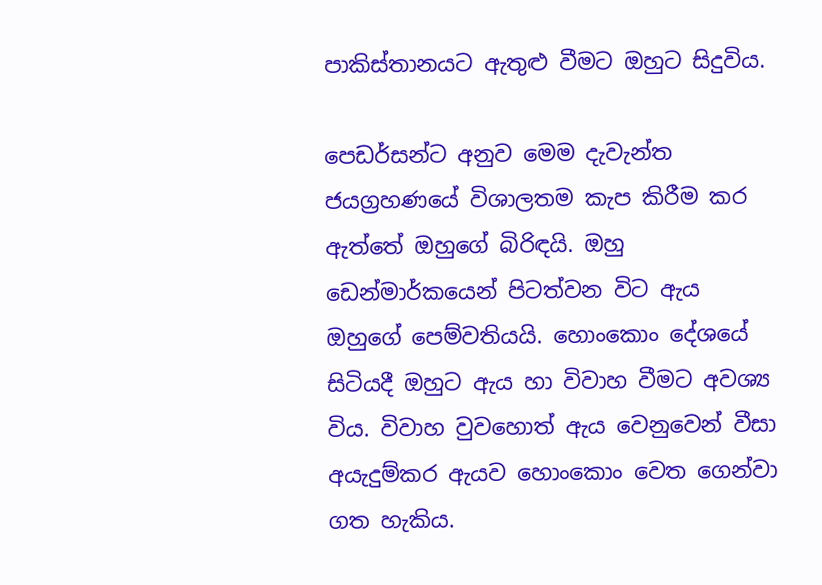පාකිස්තානයට ඇතුළු වීමට ඔහුට සිදුවිය.

පෙඩර්සන්ට අනුව මෙම දැවැන්ත ජයග්‍රහණයේ විශාලතම කැප කිරීම කර ඇත්තේ ඔහුගේ බිරිඳයි. ඔහු ඩෙන්මාර්කයෙන් පිටත්වන විට ඇය ඔහුගේ පෙම්වතියයි. හොංකොං දේශයේ සිටියදී ඔහුට ඇය හා විවාහ වීමට අවශ්‍ය විය. විවාහ වුවහොත් ඇය වෙනුවෙන් වීසා අයැදුම්කර ඇයව හොංකොං වෙත ගෙන්වා ගත හැකිය.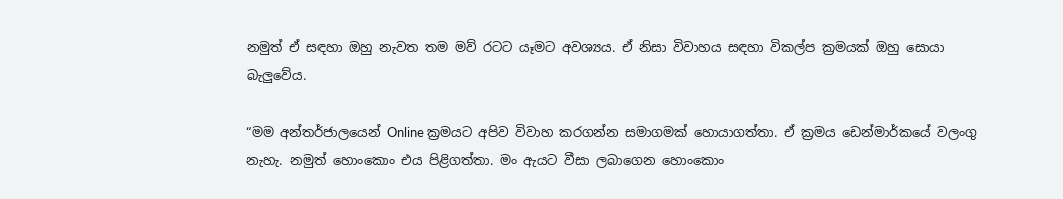නමුත් ඒ සඳහා ඔහු නැවත තම මව් රටට යෑමට අවශ්‍යය. ඒ නිසා විවාහය සඳහා විකල්ප ක්‍රමයක් ඔහු සොයා බැලුවේය.

“මම අන්තර්ජාලයෙන් Online ක්‍රමයට අපිව විවාහ කරගන්න සමාගමක් හොයාගත්තා. ඒ ක්‍රමය ඩෙන්මාර්කයේ වලංගු නැහැ. නමුත් හොංකොං එය පිළිගත්තා. මං ඇයට වීසා ලබාගෙන හොංකොං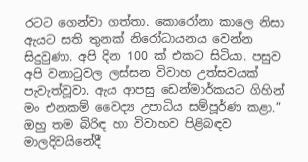රටට ගෙන්වා ගත්තා. කොරෝනා කාලෙ නිසා ඇයට සති තුනක් නිරෝධායනය වෙන්න සිදුවුණා. අපි දින 100 ක් එකට සිටියා. පසුව අපි වනාටුවල ලස්සන විවාහ උත්සවයක් පැවැත්වූවා. ඇය ආපසු ඩෙන්මාර්කයට ගිහින් මං එනකම් වෛද්‍ය උපාධිය සම්පූර්ණ කළා.” ඔහු තම බිරිඳ හා විවාහව පිළිබඳව මාලදිවයිනේදී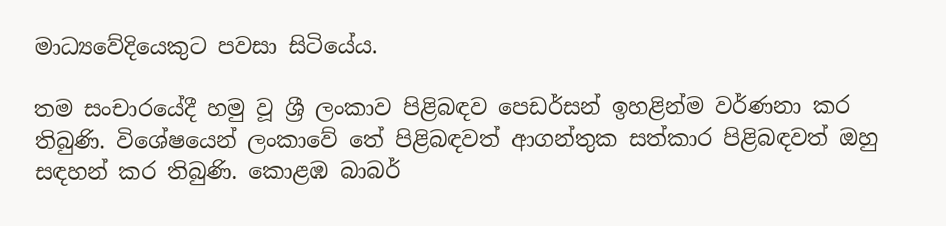මාධ්‍යවේදියෙකුට පවසා සිටියේය.

තම සංචාරයේදී හමු වූ ශ්‍රී ලංකාව පිළිබඳව පෙඩර්සන් ඉහළින්ම වර්ණනා කර තිබුණි. විශේෂයෙන් ලංකාවේ තේ පිළිබඳවත් ආගන්තුක සත්කාර පිළිබඳවත් ඔහු සඳහන් කර තිබුණි. කොළඹ බාබර්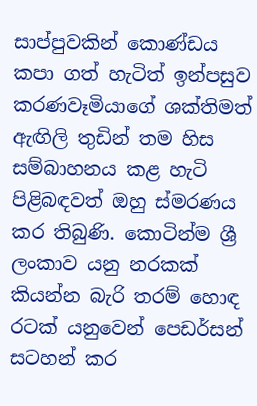සාප්පුවකින් කොණ්ඩය කපා ගත් හැටිත් ඉන්පසුව කරණවෑමියාගේ ශක්තිමත් ඇඟිලි තුඩින් තම හිස සම්බාහනය කළ හැටි පිළිබඳවත් ඔහු ස්මරණය කර තිබුණි. කොටින්ම ශ්‍රී ලංකාව යනු නරකක් කියන්න බැරි තරම් හොඳ රටක් යනුවෙන් පෙඩර්සන් සටහන් කර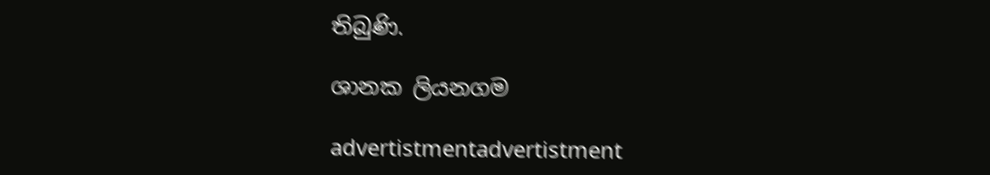තිබුණි.

ශානක ලියනගම

advertistmentadvertistment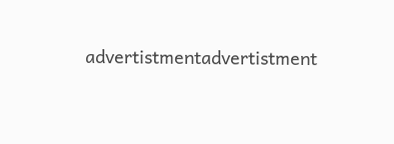advertistmentadvertistment